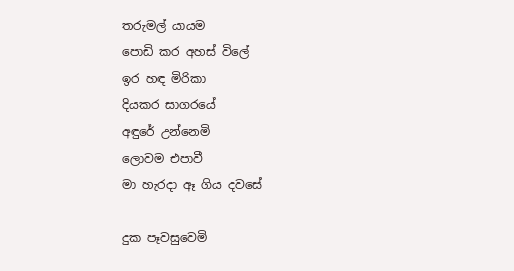තරුමල් යායම
පොඩි කර අහස් විලේ
ඉර හඳ මිරිකා
දියකර සාගරයේ
අඳුරේ උන්නෙමි
ලොවම එපාවී
මා හැරදා ඈ ගිය දවසේ

දුක පෑවසුවෙමි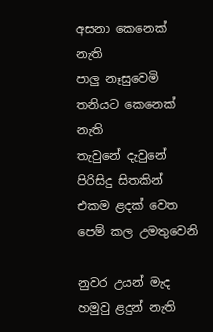අසනා කෙනෙක් නැති
පාලු නෑසුවෙමි
තනියට කෙනෙක් නැති
තැවුනේ දැවුනේ පිරිසිදු සිතකින්
එකම ළදක් වෙත
පෙම් කල උමතුවෙනි

නුවර උයන් මැද
හමුවු ළදුන් නැති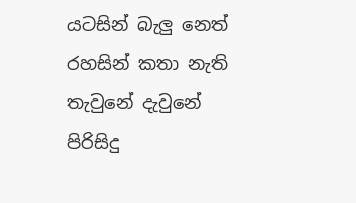යටසින් බැලු නෙත්
රහසින් කතා නැති
තැවුනේ දැවුනේ පිරිසිදු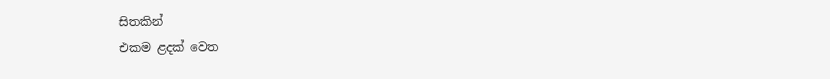සිතකින්
එකම ළදක් වෙත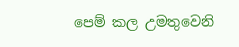පෙම් කල උමතුවෙනි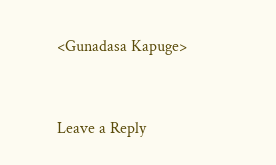<Gunadasa Kapuge>


Leave a Reply